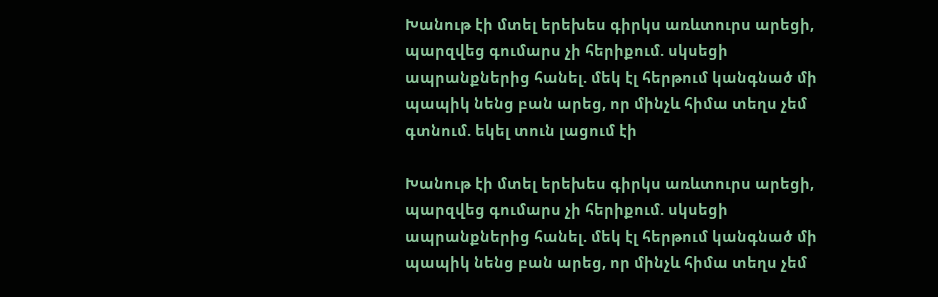Խանութ էի մտել երեխես գիրկս առևտուրս արեցի, պարզվեց գումարս չի հերիքում. սկսեցի ապրանքներից հանել. մեկ էլ հերթում կանգնած մի պապիկ նենց բան արեց, որ մինչև հիմա տեղս չեմ գտնում. եկել տուն լացում էի

Խանութ էի մտել երեխես գիրկս առևտուրս արեցի, պարզվեց գումարս չի հերիքում. սկսեցի ապրանքներից հանել. մեկ էլ հերթում կանգնած մի պապիկ նենց բան արեց, որ մինչև հիմա տեղս չեմ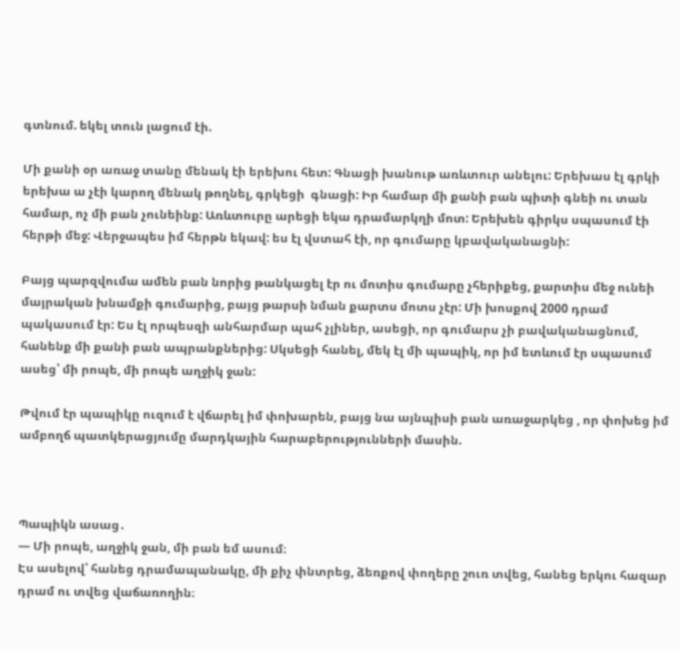գտնում. եկել տուն լացում էի.

Մի քանի օր առաջ տանը մենակ էի երեխու հետ: Գնացի խանութ առևտուր անելու: Երեխաս էլ գրկի երեխա ա չէի կարող մենակ թողնել, գրկեցի  գնացի: Իր համար մի քանի բան պիտի գնեի ու տան համար, ոչ մի բան չունեինք: Առևտուրը արեցի եկա դրամարկղի մոտ: Երեխեն գիրկս սպասում էի  հերթի մեջ: Վերջապես իմ հերթն եկավ: ես էլ վստահ էի, որ գումարը կբավականացնի:

Բայց պարզվումա ամեն բան նորից թանկացել էր ու մոտիս գումարը չհերիքեց, քարտիս մեջ ունեի մայրական խնամքի գումարից, բայց թարսի նման քարտս մոտս չէր: Մի խոսքով 2000 դրամ պակասում էր: Ես էլ որպեսզի անհարմար պահ չլիներ, ասեցի, որ գումարս չի բավականացնում, հանենք մի քանի բան ապրանքներից: Սկսեցի հանել, մեկ էլ մի պապիկ, որ իմ ետևում էր սպասում ասեց՝ մի րոպե, մի րոպե աղջիկ ջան:

Թվում էր պապիկը ուզում է վճարել իմ փոխարեն, բայց նա այնպիսի բան առաջարկեց , որ փոխեց իմ ամբողճ պատկերացյումը մարդկային հարաբերությունների մասին.



Պապիկն ասաց․
— Մի րոպե, աղջիկ ջան, մի բան եմ ասում։
Էս ասելով՝ հանեց դրամապանակը, մի քիչ փնտրեց, ձեռքով փողերը շուռ տվեց, հանեց երկու հազար դրամ ու տվեց վաճառողին։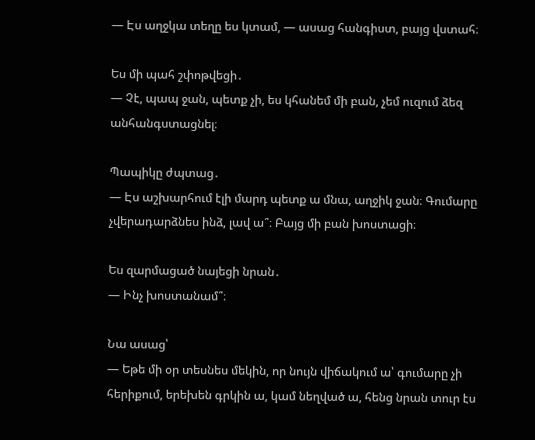— Էս աղջկա տեղը ես կտամ, — ասաց հանգիստ, բայց վստահ։

Ես մի պահ շփոթվեցի․
— Չէ, պապ ջան, պետք չի, ես կհանեմ մի բան, չեմ ուզում ձեզ անհանգստացնել։

Պապիկը ժպտաց․
— Էս աշխարհում էլի մարդ պետք ա մնա, աղջիկ ջան։ Գումարը չվերադարձնես ինձ, լավ ա՞։ Բայց մի բան խոստացի։

Ես զարմացած նայեցի նրան․
— Ինչ խոստանամ՞։

Նա ասաց՝
— Եթե մի օր տեսնես մեկին, որ նույն վիճակում ա՝ գումարը չի հերիքում, երեխեն գրկին ա, կամ նեղված ա, հենց նրան տուր էս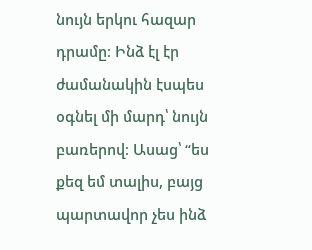նույն երկու հազար դրամը։ Ինձ էլ էր ժամանակին էսպես օգնել մի մարդ՝ նույն բառերով։ Ասաց՝ “ես քեզ եմ տալիս, բայց պարտավոր չես ինձ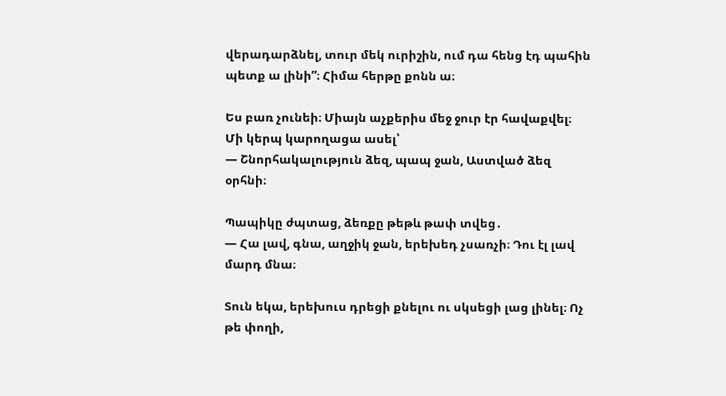վերադարձնել, տուր մեկ ուրիշին, ում դա հենց էդ պահին պետք ա լինի”։ Հիմա հերթը քոնն ա։

Ես բառ չունեի։ Միայն աչքերիս մեջ ջուր էր հավաքվել։ Մի կերպ կարողացա ասել՝
— Շնորհակալություն ձեզ, պապ ջան, Աստված ձեզ օրհնի։

Պապիկը ժպտաց, ձեռքը թեթև թափ տվեց․
— Հա լավ, գնա, աղջիկ ջան, երեխեդ չսառչի։ Դու էլ լավ մարդ մնա։

Տուն եկա, երեխուս դրեցի քնելու ու սկսեցի լաց լինել։ Ոչ թե փողի,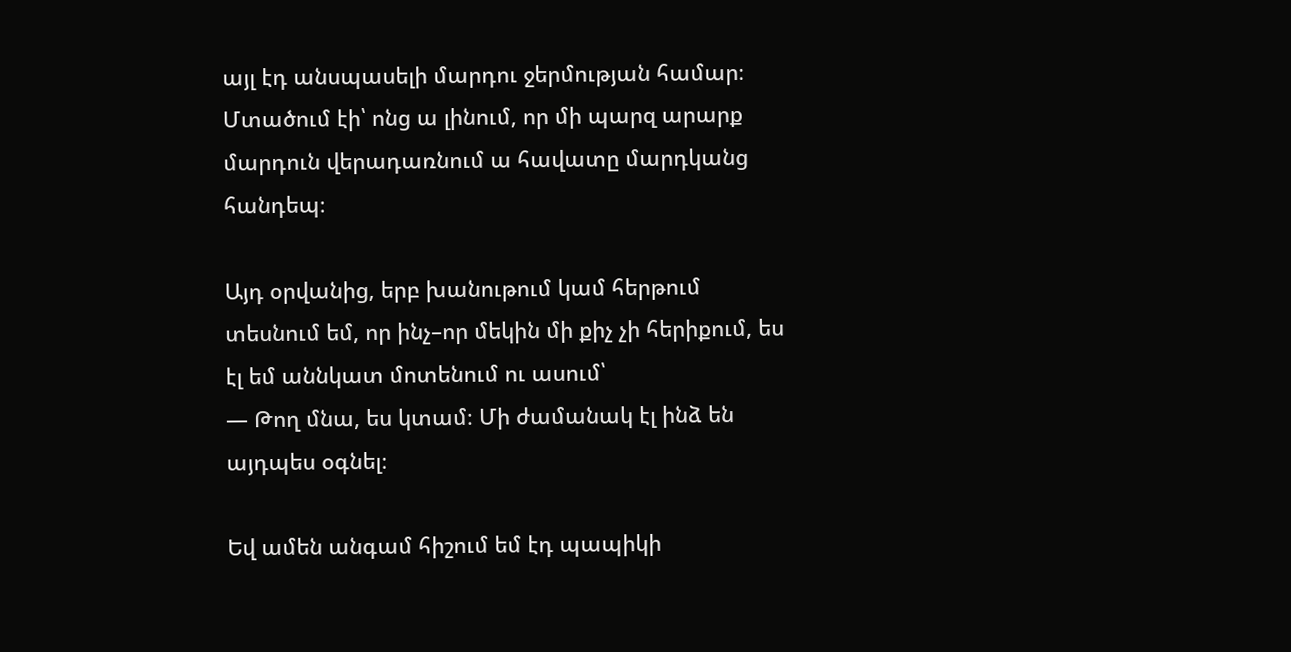այլ էդ անսպասելի մարդու ջերմության համար։ Մտածում էի՝ ոնց ա լինում, որ մի պարզ արարք մարդուն վերադառնում ա հավատը մարդկանց հանդեպ։

Այդ օրվանից, երբ խանութում կամ հերթում տեսնում եմ, որ ինչ–որ մեկին մի քիչ չի հերիքում, ես էլ եմ աննկատ մոտենում ու ասում՝
— Թող մնա, ես կտամ։ Մի ժամանակ էլ ինձ են այդպես օգնել։

Եվ ամեն անգամ հիշում եմ էդ պապիկի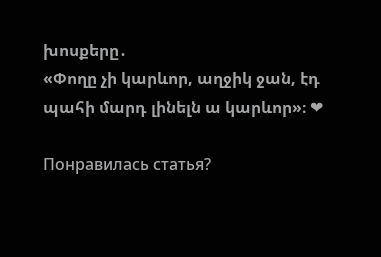խոսքերը․
«Փողը չի կարևոր, աղջիկ ջան, էդ պահի մարդ լինելն ա կարևոր»։ ❤

Понравилась статья?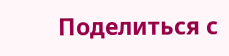Поделиться с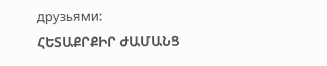друзьями:
ՀԵՏԱՔՐՔԻՐ ԺԱՄԱՆՑ